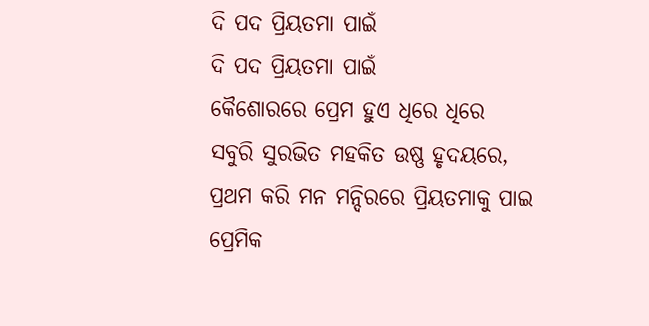ଦି ପଦ ପ୍ରିୟତମା ପାଇଁ
ଦି ପଦ ପ୍ରିୟତମା ପାଇଁ
କୈଶୋରରେ ପ୍ରେମ ହୁଏ ଧିରେ ଧିରେ
ସବୁରି ସୁରଭିତ ମହକିତ ଉଷ୍ଣ ହୃଦୟରେ,
ପ୍ରଥମ କରି ମନ ମନ୍ଦିରରେ ପ୍ରିୟତମାକୁ ପାଇ
ପ୍ରେମିକ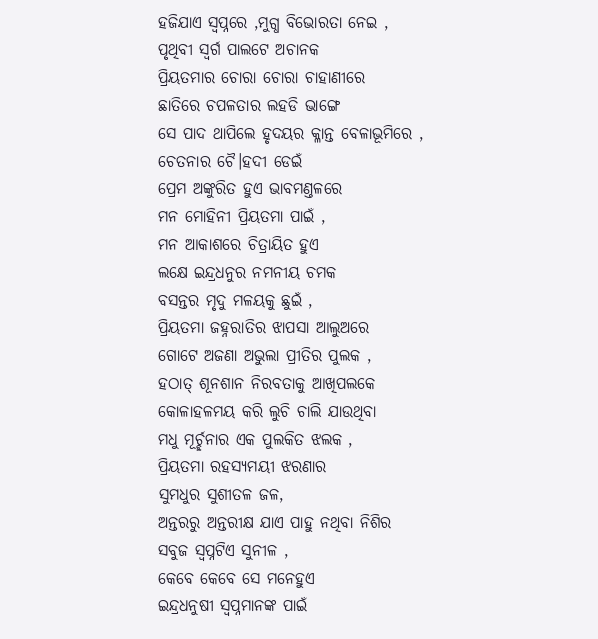ହଜିଯାଏ ସ୍ୱପ୍ନରେ ,ମୁଗ୍ଧ ବିଭୋରତା ନେଇ ,
ପୃଥିବୀ ସ୍ୱର୍ଗ ପାଲଟେ ଅଚାନକ
ପ୍ରିୟତମାର ଚୋରା ଚୋରା ଚାହାଣୀରେ
ଛାତିରେ ଚପଳତାର ଲହଡି ଭାଙ୍ଗେ
ସେ ପାଦ ଥାପିଲେ ହୃଦୟର କ୍ଳାନ୍ତ ବେଳାଭୂମିରେ ,
ଚେତନାର ଚୈ।ହଦୀ ଡେଇଁ
ପ୍ରେମ ଅଙ୍କୁରିତ ହୁଏ ଭାବମଣ୍ତଳରେ
ମନ ମୋହିନୀ ପ୍ରିୟତମା ପାଇଁ ,
ମନ ଆକାଶରେ ଚିତ୍ରାୟିତ ହୁଏ
ଲକ୍ଷେ ଇନ୍ଦ୍ରଧନୁର ନମନୀୟ ଚମକ
ବସନ୍ତର ମୃଦୁ ମଳୟକୁ ଛୁଇଁ ,
ପ୍ରିୟତମା ଜହ୍ନରାତିର ଝାପସା ଆଲୁଅରେ
ଗୋଟେ ଅଜଣା ଅଭୁଲା ପ୍ରୀତିର ପୁଲକ ,
ହଠାତ୍ ଶୂନଶାନ ନିରବତାକୁ ଆଖିପଲକେ
କୋଳାହଳମୟ କରି ଲୁଚି ଚାଲି ଯାଉଥିବା
ମଧୁ ମୂର୍ଚ୍ଛନାର ଏକ ପୁଲକିତ ଝଲକ ,
ପ୍ରିୟତମା ରହସ୍ୟମୟୀ ଝରଣାର
ସୁମଧୁର ସୁଶୀତଳ ଜଳ,
ଅନ୍ତରରୁ ଅନ୍ତରୀକ୍ଷ ଯାଏ ପାହୁ ନଥିବା ନିଶିର
ସବୁଜ ସ୍ୱପ୍ନଟିଏ ସୁନୀଳ ,
କେବେ କେବେ ସେ ମନେହୁଏ
ଇନ୍ଦ୍ରଧନୁଷୀ ସ୍ୱପ୍ନମାନଙ୍କ ପାଇଁ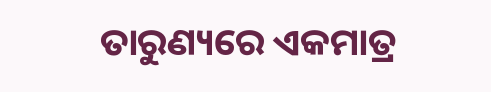ତାରୁଣ୍ୟରେ ଏକମାତ୍ର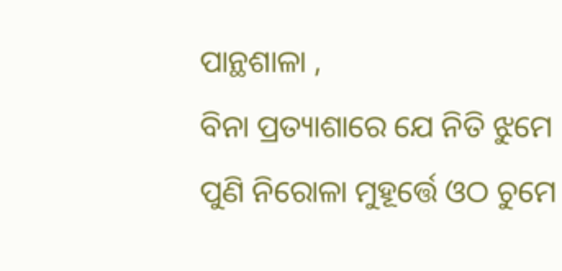ପାନ୍ଥଶାଳା ,
ବିନା ପ୍ରତ୍ୟାଶାରେ ଯେ ନିତି ଝୁମେ
ପୁଣି ନିରୋଳା ମୁହୂର୍ତ୍ତେ ଓଠ ଚୁମେ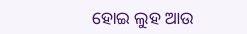ହୋଇ ଲୁହ ଆଉ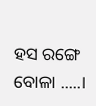ହସ ରଙ୍ଗେ ବୋଳା .....।